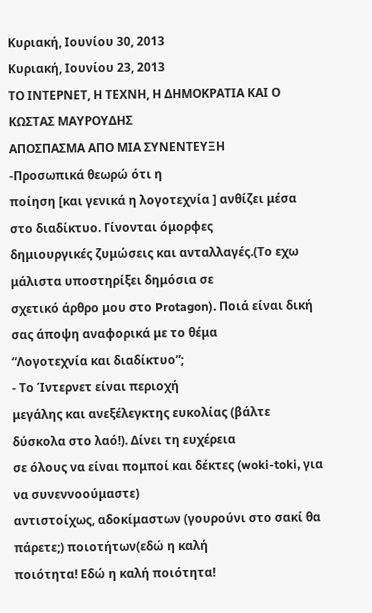Κυριακή, Ιουνίου 30, 2013
Κυριακή, Ιουνίου 23, 2013
ΤΟ ΙΝΤΕΡΝΕΤ, Η ΤΕΧΝΗ, Η ΔΗΜΟΚΡΑΤΙΑ ΚΑΙ Ο ΚΩΣΤΑΣ ΜΑΥΡΟΥΔΗΣ
ΑΠΟΣΠΑΣΜΑ ΑΠΟ ΜΙΑ ΣΥΝΕΝΤΕΥΞΗ
-Προσωπικά θεωρώ ότι η
ποίηση [και γενικά η λογοτεχνία ] ανθίζει μέσα στο διαδίκτυο. Γίνονται όμορφες
δημιουργικές ζυμώσεις και ανταλλαγές.(Το εχω μάλιστα υποστηρίξει δημόσια σε
σχετικό άρθρο μου στο Protagon). Ποιά είναι δική σας άποψη αναφορικά με το θέμα
“Λογοτεχνία και διαδίκτυο”;
- Το Ίντερνετ είναι περιοχή
μεγάλης και ανεξέλεγκτης ευκολίας (βάλτε δύσκολα στο λαό!). Δίνει τη ευχέρεια
σε όλους να είναι πομποί και δέκτες (woki-toki, για να συνεννοούμαστε)
αντιστοίχως, αδοκίμαστων (γουρούνι στο σακί θα πάρετε;) ποιοτήτων(εδώ η καλή
ποιότητα! Εδώ η καλή ποιότητα!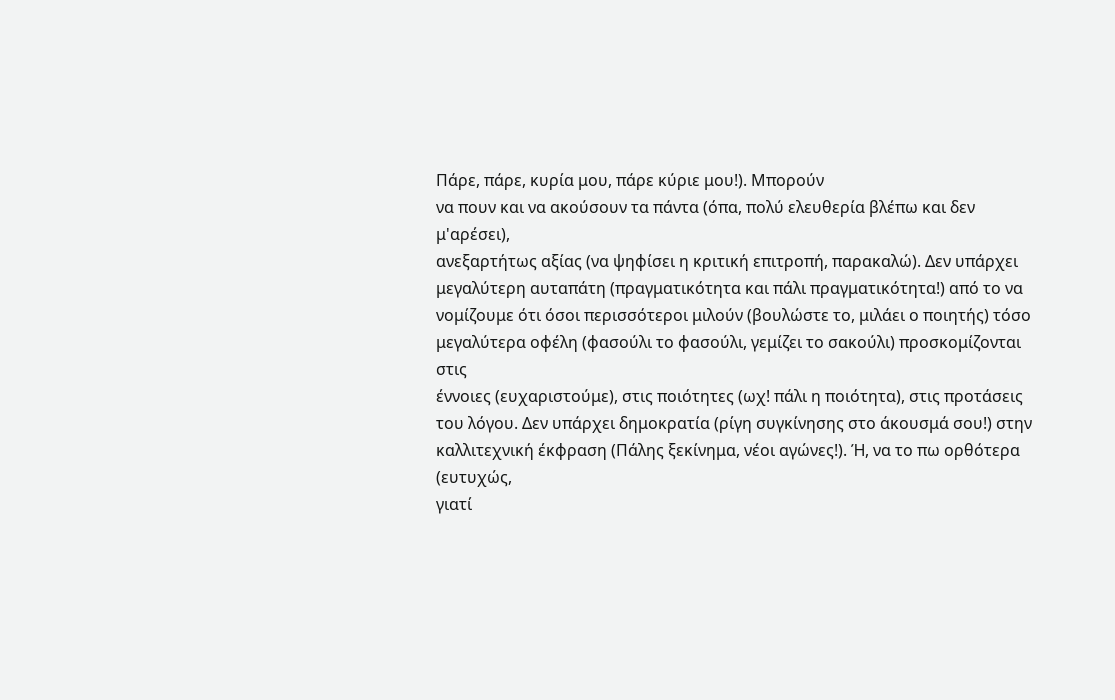Πάρε, πάρε, κυρία μου, πάρε κύριε μου!). Μπορούν
να πουν και να ακούσουν τα πάντα (όπα, πολύ ελευθερία βλέπω και δεν μ'αρέσει),
ανεξαρτήτως αξίας (να ψηφίσει η κριτική επιτροπή, παρακαλώ). Δεν υπάρχει
μεγαλύτερη αυταπάτη (πραγματικότητα και πάλι πραγματικότητα!) από το να
νομίζουμε ότι όσοι περισσότεροι μιλούν (βουλώστε το, μιλάει ο ποιητής) τόσο
μεγαλύτερα οφέλη (φασούλι το φασούλι, γεμίζει το σακούλι) προσκομίζονται στις
έννοιες (ευχαριστούμε), στις ποιότητες (ωχ! πάλι η ποιότητα), στις προτάσεις
του λόγου. Δεν υπάρχει δημοκρατία (ρίγη συγκίνησης στο άκουσμά σου!) στην
καλλιτεχνική έκφραση (Πάλης ξεκίνημα, νέοι αγώνες!). Ή, να το πω ορθότερα (ευτυχώς,
γιατί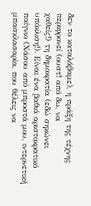δεν το καταλάβαμε), η πράξη της τέχνης περιφρονεί (ουστ! από δω, να
χαθείς!) τη δημοκρατία (εδώ σηκώνει υπόκλιση!). Είναι ένα βαθιά αριστοκρατικό
παίγνιο (Χάσου από μπροστά μου, ιντερνετική μπασκλασαρία, που θέλεις να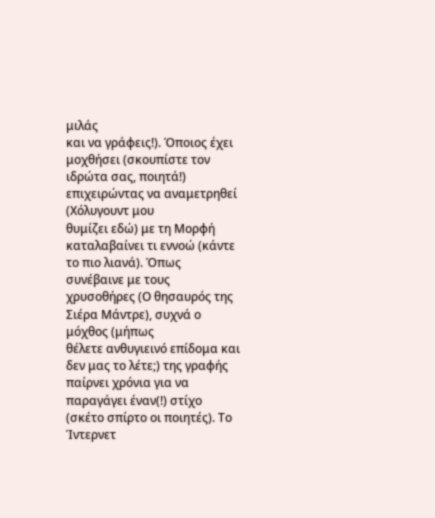μιλάς
και να γράφεις!). Όποιος έχει μοχθήσει (σκουπίστε τον ιδρώτα σας, ποιητά!) επιχειρώντας να αναμετρηθεί (Χόλυγουντ μου
θυμίζει εδώ) με τη Μορφή καταλαβαίνει τι εννοώ (κάντε το πιο λιανά). Όπως
συνέβαινε με τους χρυσοθήρες (Ο θησαυρός της Σιέρα Μάντρε), συχνά ο μόχθος (μήπως
θέλετε ανθυγιεινό επίδομα και δεν μας το λέτε;) της γραφής παίρνει χρόνια για να
παραγάγει έναν(!) στίχο (σκέτο σπίρτο οι ποιητές). Το Ίντερνετ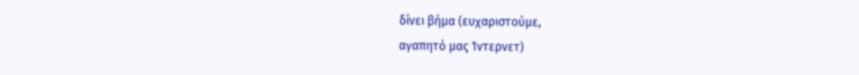δίνει βήμα (ευχαριστούμε,
αγαπητό μας Ίντερνετ)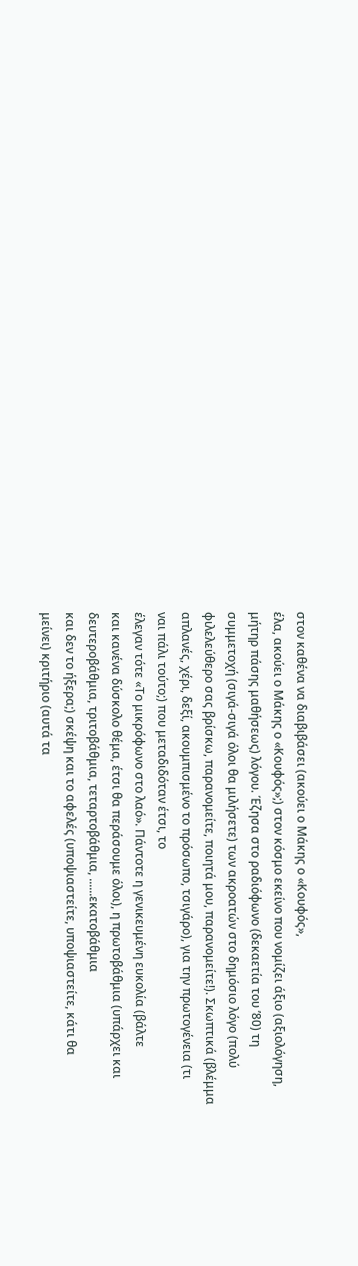στον καθένα να διαβιβάσει (ακούει ο Μάκης ο «Κουφός»,
έλα, ακούει ο Μάκης ο «Κουφός»;) στον κόσμο εκείνο που νομίζει άξιο (αξιολόγηση,
μήτηρ πάσης μαθήσεως) λόγου. Έζησα στο ραδιόφωνο (δεκαετία του ’80) τη
συμμετοχή (σιγά-σιγά όλοι θα μιλήσετε) των ακροατών στο δημόσιο λόγο (πολύ
φιλελεύθερο σας βρίσκω, παρανομείτε, ποιητά μου, παρανομείτε!). Σκωπτικά (βλέμμα
απλανές, χέρι, δεξί, ακουμπισμένο το πρόσωπο, τσιγάρο), για την πρωτογένεια (τι
ναι πάλι τούτο;) που μεταδιδόταν έτσι, το
έλεγαν τότε «Το μικρόφωνο στο λαό». Πάντοτε η γενικευμένη ευκολία (βάλτε
και κανένα δύσκολο θέμα, έτσι θα περάσουμε όλοι), η πρωτοβάθμια (υπάρχει και
δευτεροβάθμια, τριτοβάθμια, τεταρτοβάθμια, ......εκατοβάθμια
και δεν το ήξερα;) σκέψη και το αφελές (υποψιαστείτε, υποψιαστείτε, κάτι θα
μείνει) κριτήριο (αυτά τα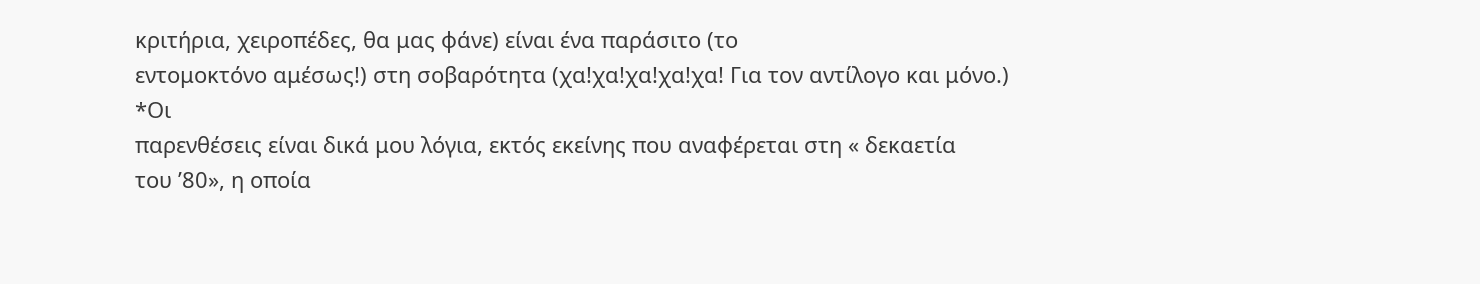κριτήρια, χειροπέδες, θα μας φάνε) είναι ένα παράσιτο (το
εντομοκτόνο αμέσως!) στη σοβαρότητα (χα!χα!χα!χα!χα! Για τον αντίλογο και μόνο.)
*Οι
παρενθέσεις είναι δικά μου λόγια, εκτός εκείνης που αναφέρεται στη « δεκαετία
του ’80», η οποία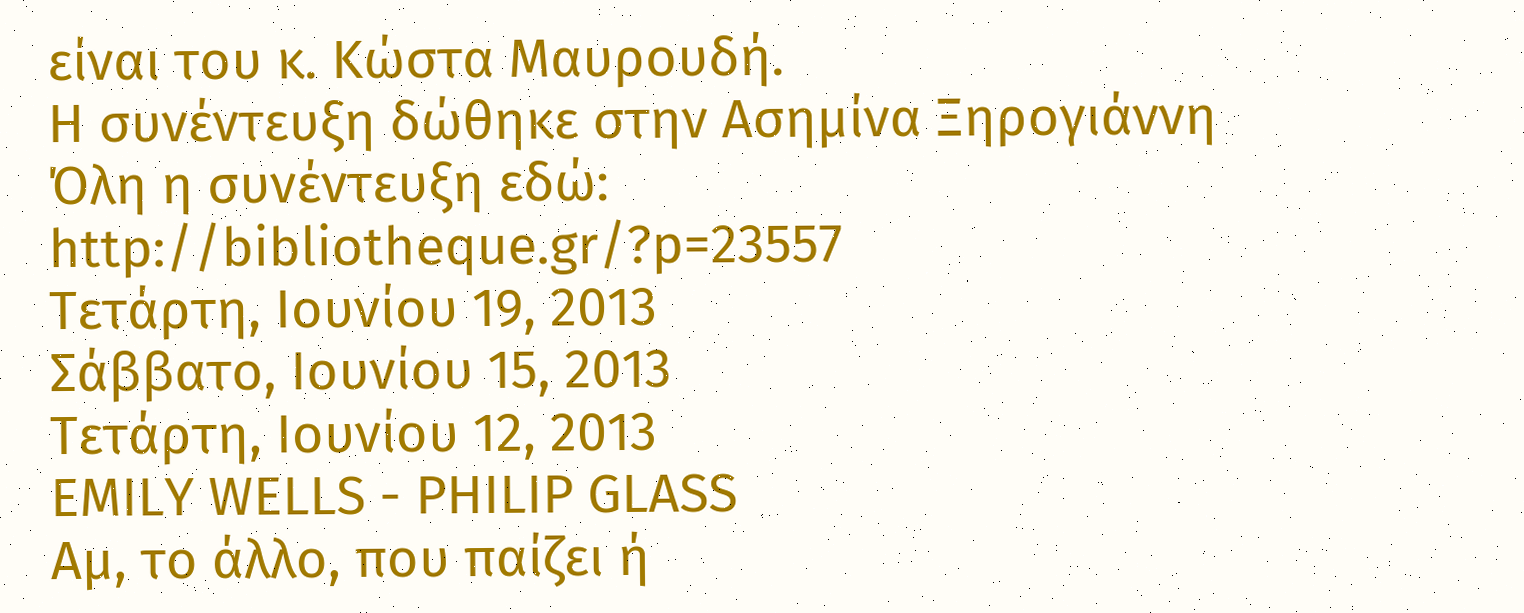είναι του κ. Κώστα Μαυρουδή.
Η συνέντευξη δώθηκε στην Ασημίνα Ξηρογιάννη
Όλη η συνέντευξη εδώ:
http://bibliotheque.gr/?p=23557
Τετάρτη, Ιουνίου 19, 2013
Σάββατο, Ιουνίου 15, 2013
Τετάρτη, Ιουνίου 12, 2013
EMILY WELLS - PHILIP GLASS
Αμ, το άλλο, που παίζει ή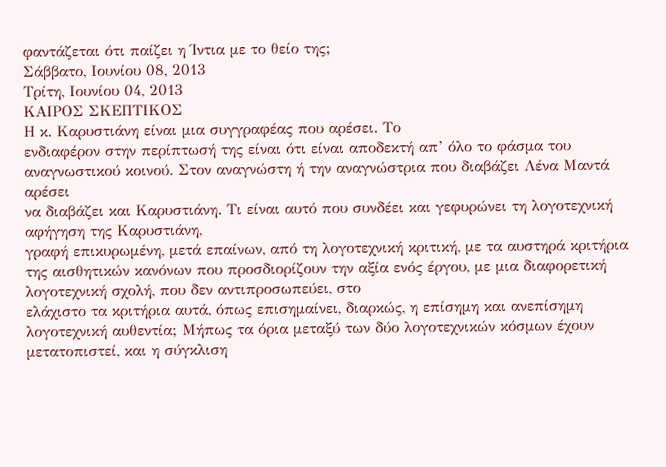φαντάζεται ότι παίζει η Ίντια με το θείο της;
Σάββατο, Ιουνίου 08, 2013
Τρίτη, Ιουνίου 04, 2013
ΚΑΙΡΟΣ ΣΚΕΠΤΙΚΟΣ
Η κ. Καρυστιάνη είναι μια συγγραφέας που αρέσει. Το
ενδιαφέρον στην περίπτωσή της είναι ότι είναι αποδεκτή απ’ όλο το φάσμα του
αναγνωστικού κοινού. Στον αναγνώστη ή την αναγνώστρια που διαβάζει Λένα Μαντά αρέσει
να διαβάζει και Καρυστιάνη. Τι είναι αυτό που συνδέει και γεφυρώνει τη λογοτεχνική αφήγηση της Καρυστιάνη,
γραφή επικυρωμένη, μετά επαίνων, από τη λογοτεχνική κριτική, με τα αυστηρά κριτήρια της αισθητικών κανόνων που προσδιορίζουν την αξία ενός έργου, με μια διαφορετική λογοτεχνική σχολή, που δεν αντιπροσωπεύει, στο
ελάχιστο τα κριτήρια αυτά, όπως επισημαίνει, διαρκώς, η επίσημη και ανεπίσημη
λογοτεχνική αυθεντία; Μήπως τα όρια μεταξύ των δύο λογοτεχνικών κόσμων έχουν
μετατοπιστεί, και η σύγκλιση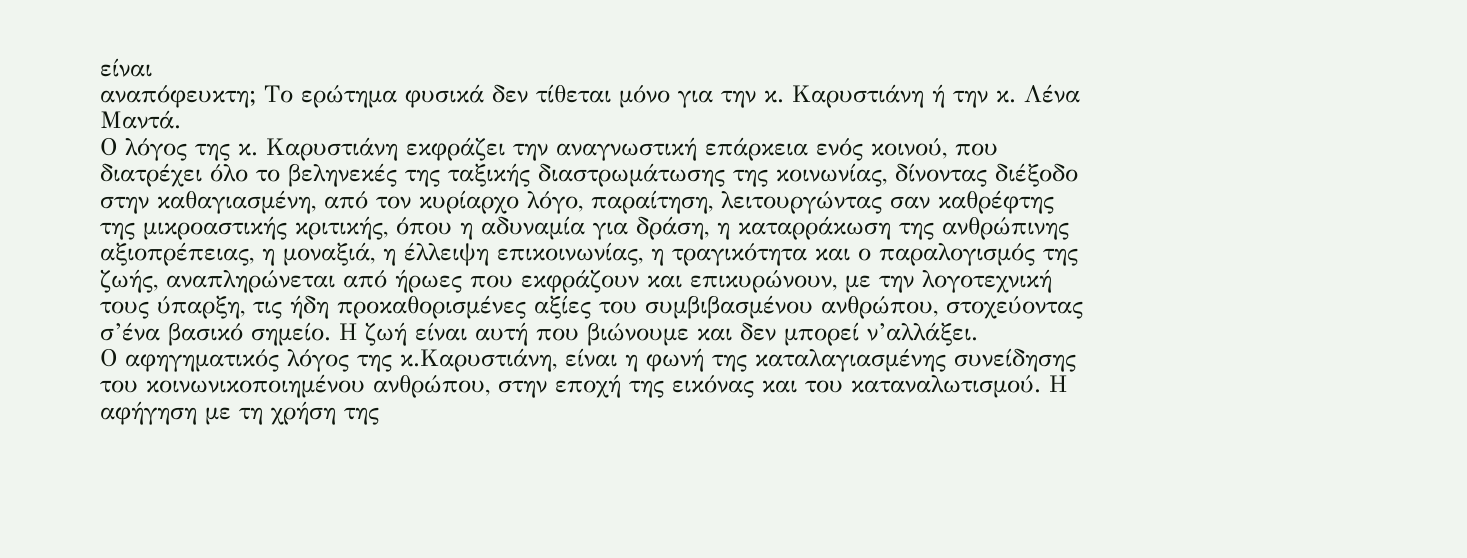είναι
αναπόφευκτη; Το ερώτημα φυσικά δεν τίθεται μόνο για την κ. Καρυστιάνη ή την κ. Λένα Μαντά.
Ο λόγος της κ. Καρυστιάνη εκφράζει την αναγνωστική επάρκεια ενός κοινού, που διατρέχει όλο το βεληνεκές της ταξικής διαστρωμάτωσης της κοινωνίας, δίνοντας διέξοδο στην καθαγιασμένη, από τον κυρίαρχο λόγο, παραίτηση, λειτουργώντας σαν καθρέφτης της μικροαστικής κριτικής, όπου η αδυναμία για δράση, η καταρράκωση της ανθρώπινης αξιοπρέπειας, η μοναξιά, η έλλειψη επικοινωνίας, η τραγικότητα και ο παραλογισμός της ζωής, αναπληρώνεται από ήρωες που εκφράζουν και επικυρώνουν, με την λογοτεχνική τους ύπαρξη, τις ήδη προκαθορισμένες αξίες του συμβιβασμένου ανθρώπου, στοχεύοντας σ’ένα βασικό σημείο. Η ζωή είναι αυτή που βιώνουμε και δεν μπορεί ν’αλλάξει.
Ο αφηγηματικός λόγος της κ.Καρυστιάνη, είναι η φωνή της καταλαγιασμένης συνείδησης του κοινωνικοποιημένου ανθρώπου, στην εποχή της εικόνας και του καταναλωτισμού. Η αφήγηση με τη χρήση της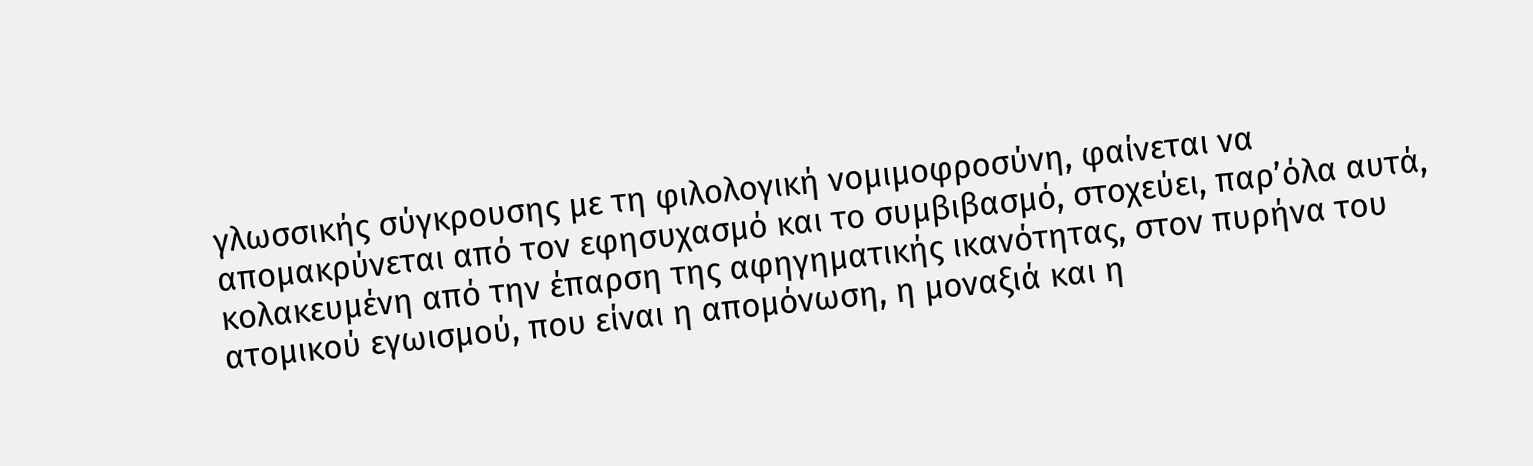γλωσσικής σύγκρουσης με τη φιλολογική νομιμοφροσύνη, φαίνεται να απομακρύνεται από τον εφησυχασμό και το συμβιβασμό, στοχεύει, παρ’όλα αυτά, κολακευμένη από την έπαρση της αφηγηματικής ικανότητας, στον πυρήνα του ατομικού εγωισμού, που είναι η απομόνωση, η μοναξιά και η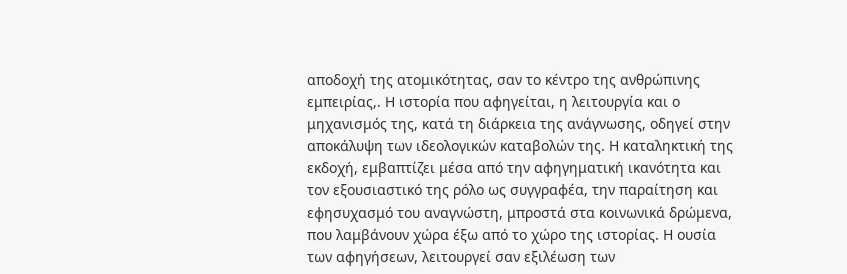αποδοχή της ατομικότητας, σαν το κέντρο της ανθρώπινης εμπειρίας,. Η ιστορία που αφηγείται, η λειτουργία και ο μηχανισμός της, κατά τη διάρκεια της ανάγνωσης, οδηγεί στην αποκάλυψη των ιδεολογικών καταβολών της. Η καταληκτική της εκδοχή, εμβαπτίζει μέσα από την αφηγηματική ικανότητα και τον εξουσιαστικό της ρόλο ως συγγραφέα, την παραίτηση και εφησυχασμό του αναγνώστη, μπροστά στα κοινωνικά δρώμενα, που λαμβάνουν χώρα έξω από το χώρο της ιστορίας. Η ουσία των αφηγήσεων, λειτουργεί σαν εξιλέωση των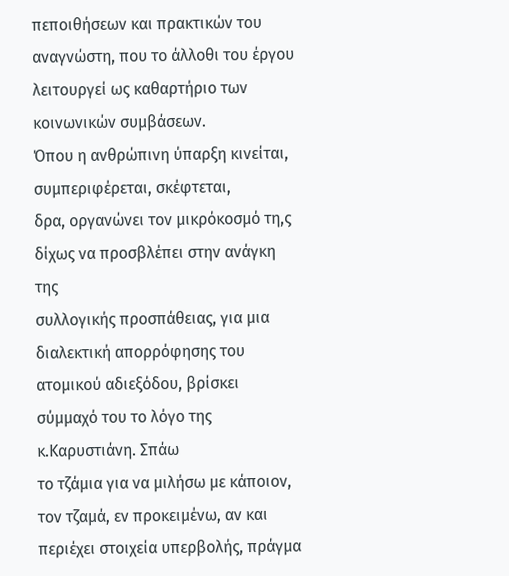πεποιθήσεων και πρακτικών του αναγνώστη, που το άλλοθι του έργου λειτουργεί ως καθαρτήριο των κοινωνικών συμβάσεων.
Όπου η ανθρώπινη ύπαρξη κινείται, συμπεριφέρεται, σκέφτεται,
δρα, οργανώνει τον μικρόκοσμό τη,ς δίχως να προσβλέπει στην ανάγκη της
συλλογικής προσπάθειας, για μια διαλεκτική απορρόφησης του ατομικού αδιεξόδου, βρίσκει σύμμαχό του το λόγο της κ.Καρυστιάνη. Σπάω
το τζάμια για να μιλήσω με κάποιον, τον τζαμά, εν προκειμένω, αν και περιέχει στοιχεία υπερβολής, πράγμα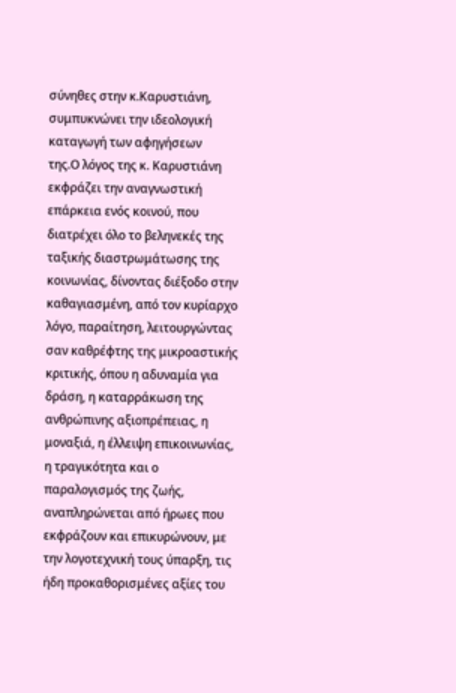σύνηθες στην κ.Καρυστιάνη, συμπυκνώνει την ιδεολογική καταγωγή των αφηγήσεων
της.Ο λόγος της κ. Καρυστιάνη εκφράζει την αναγνωστική επάρκεια ενός κοινού, που διατρέχει όλο το βεληνεκές της ταξικής διαστρωμάτωσης της κοινωνίας, δίνοντας διέξοδο στην καθαγιασμένη, από τον κυρίαρχο λόγο, παραίτηση, λειτουργώντας σαν καθρέφτης της μικροαστικής κριτικής, όπου η αδυναμία για δράση, η καταρράκωση της ανθρώπινης αξιοπρέπειας, η μοναξιά, η έλλειψη επικοινωνίας, η τραγικότητα και ο παραλογισμός της ζωής, αναπληρώνεται από ήρωες που εκφράζουν και επικυρώνουν, με την λογοτεχνική τους ύπαρξη, τις ήδη προκαθορισμένες αξίες του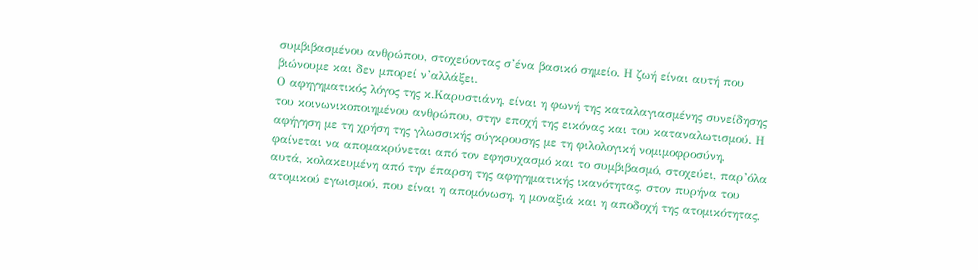συμβιβασμένου ανθρώπου, στοχεύοντας σ’ένα βασικό σημείο. Η ζωή είναι αυτή που βιώνουμε και δεν μπορεί ν’αλλάξει.
Ο αφηγηματικός λόγος της κ.Καρυστιάνη, είναι η φωνή της καταλαγιασμένης συνείδησης του κοινωνικοποιημένου ανθρώπου, στην εποχή της εικόνας και του καταναλωτισμού. Η αφήγηση με τη χρήση της γλωσσικής σύγκρουσης με τη φιλολογική νομιμοφροσύνη, φαίνεται να απομακρύνεται από τον εφησυχασμό και το συμβιβασμό, στοχεύει, παρ’όλα αυτά, κολακευμένη από την έπαρση της αφηγηματικής ικανότητας, στον πυρήνα του ατομικού εγωισμού, που είναι η απομόνωση, η μοναξιά και η αποδοχή της ατομικότητας,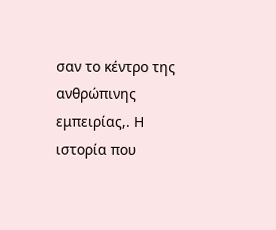σαν το κέντρο της ανθρώπινης εμπειρίας,. Η ιστορία που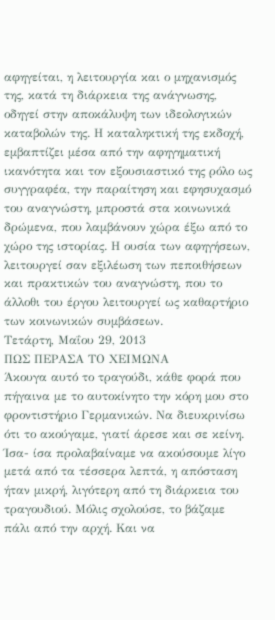αφηγείται, η λειτουργία και ο μηχανισμός της, κατά τη διάρκεια της ανάγνωσης, οδηγεί στην αποκάλυψη των ιδεολογικών καταβολών της. Η καταληκτική της εκδοχή, εμβαπτίζει μέσα από την αφηγηματική ικανότητα και τον εξουσιαστικό της ρόλο ως συγγραφέα, την παραίτηση και εφησυχασμό του αναγνώστη, μπροστά στα κοινωνικά δρώμενα, που λαμβάνουν χώρα έξω από το χώρο της ιστορίας. Η ουσία των αφηγήσεων, λειτουργεί σαν εξιλέωση των πεποιθήσεων και πρακτικών του αναγνώστη, που το άλλοθι του έργου λειτουργεί ως καθαρτήριο των κοινωνικών συμβάσεων.
Τετάρτη, Μαΐου 29, 2013
ΠΩΣ ΠΕΡΑΣΑ ΤΟ ΧΕΙΜΩΝΑ
Άκουγα αυτό το τραγούδι, κάθε φορά που πήγαινα με το αυτοκίνητο την κόρη μου στο φροντιστήριο Γερμανικών. Να διευκρινίσω ότι το ακούγαμε, γιατί άρεσε και σε κείνη. Ίσα- ίσα προλαβαίναμε να ακούσουμε λίγο μετά από τα τέσσερα λεπτά, η απόσταση ήταν μικρή, λιγότερη από τη διάρκεια του τραγουδιού. Μόλις σχολούσε, το βάζαμε πάλι από την αρχή. Και να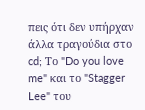πεις ότι δεν υπήρχαν άλλα τραγούδια στο cd; Το "Do you love me" και το "Stagger Lee" του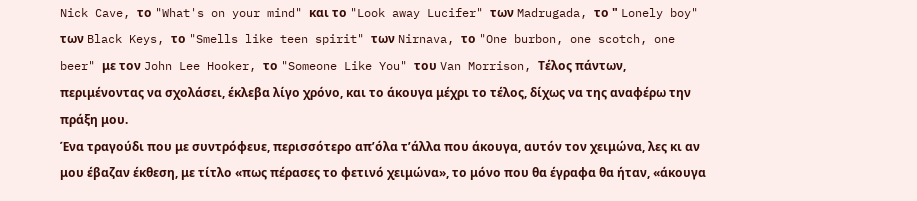Nick Cave, το "What's on your mind" και το "Look away Lucifer" των Madrugada, το " Lonely boy" των Black Keys, το "Smells like teen spirit" των Nirnava, το "One burbon, one scotch, one beer" με τον John Lee Hooker, το "Someone Like You" του Van Morrison, Τέλος πάντων, περιμένοντας να σχολάσει, έκλεβα λίγο χρόνο, και το άκουγα μέχρι το τέλος, δίχως να της αναφέρω την πράξη μου.
Ένα τραγούδι που με συντρόφευε, περισσότερο απ’όλα τ’άλλα που άκουγα, αυτόν τον χειμώνα, λες κι αν μου έβαζαν έκθεση, με τίτλο «πως πέρασες το φετινό χειμώνα», το μόνο που θα έγραφα θα ήταν, «άκουγα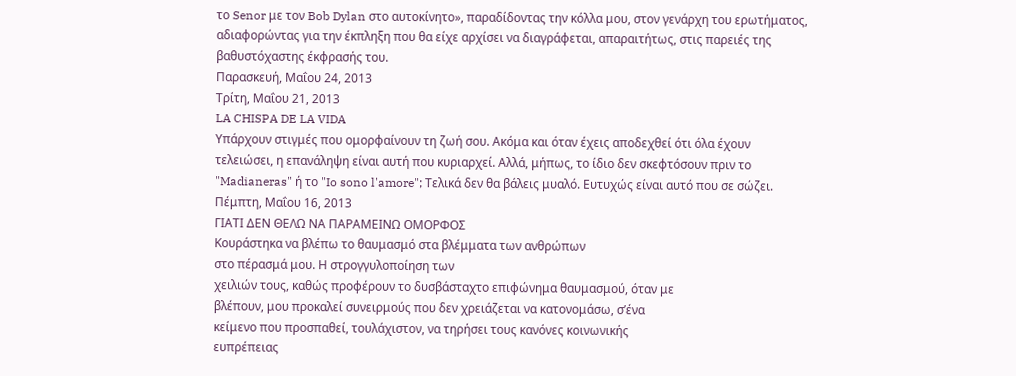το Senor με τον Bob Dylan στο αυτοκίνητο», παραδίδοντας την κόλλα μου, στον γενάρχη του ερωτήματος, αδιαφορώντας για την έκπληξη που θα είχε αρχίσει να διαγράφεται, απαραιτήτως, στις παρειές της βαθυστόχαστης έκφρασής του.
Παρασκευή, Μαΐου 24, 2013
Τρίτη, Μαΐου 21, 2013
LA CHISPA DE LA VIDA
Υπάρχουν στιγμές που ομορφαίνουν τη ζωή σου. Ακόμα και όταν έχεις αποδεχθεί ότι όλα έχουν τελειώσει, η επανάληψη είναι αυτή που κυριαρχεί. Αλλά, μήπως, το ίδιο δεν σκεφτόσουν πριν το "Madianeras" ή το "Io sono l'amore"; Τελικά δεν θα βάλεις μυαλό. Ευτυχώς είναι αυτό που σε σώζει.
Πέμπτη, Μαΐου 16, 2013
ΓΙΑΤΙ ΔΕΝ ΘΕΛΩ ΝΑ ΠΑΡΑΜΕΙΝΩ ΟΜΟΡΦΟΣ
Κουράστηκα να βλέπω το θαυμασμό στα βλέμματα των ανθρώπων
στο πέρασμά μου. Η στρογγυλοποίηση των
χειλιών τους, καθώς προφέρουν το δυσβάσταχτο επιφώνημα θαυμασμού, όταν με
βλέπουν, μου προκαλεί συνειρμούς που δεν χρειάζεται να κατονομάσω, σ’ένα
κείμενο που προσπαθεί, τουλάχιστον, να τηρήσει τους κανόνες κοινωνικής
ευπρέπειας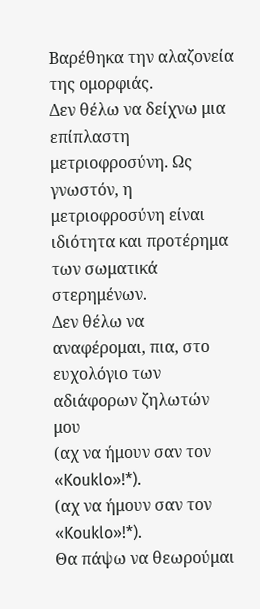Βαρέθηκα την αλαζονεία της ομορφιάς.
Δεν θέλω να δείχνω μια επίπλαστη μετριοφροσύνη. Ως γνωστόν, η
μετριοφροσύνη είναι ιδιότητα και προτέρημα των σωματικά στερημένων.
Δεν θέλω να αναφέρομαι, πια, στο ευχολόγιο των αδιάφορων ζηλωτών
μου
(αχ να ήμουν σαν τον «Kouklo»!*).
(αχ να ήμουν σαν τον «Kouklo»!*).
Θα πάψω να θεωρούμαι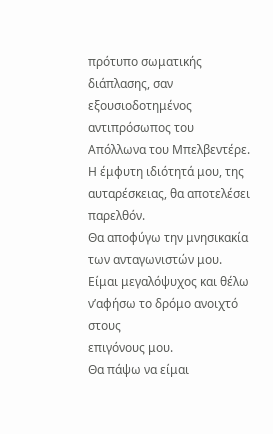πρότυπο σωματικής διάπλασης, σαν
εξουσιοδοτημένος αντιπρόσωπος του Απόλλωνα του Μπελβεντέρε.
Η έμφυτη ιδιότητά μου, της αυταρέσκειας, θα αποτελέσει
παρελθόν.
Θα αποφύγω την μνησικακία των ανταγωνιστών μου.
Είμαι μεγαλόψυχος και θέλω ν’αφήσω το δρόμο ανοιχτό στους
επιγόνους μου.
Θα πάψω να είμαι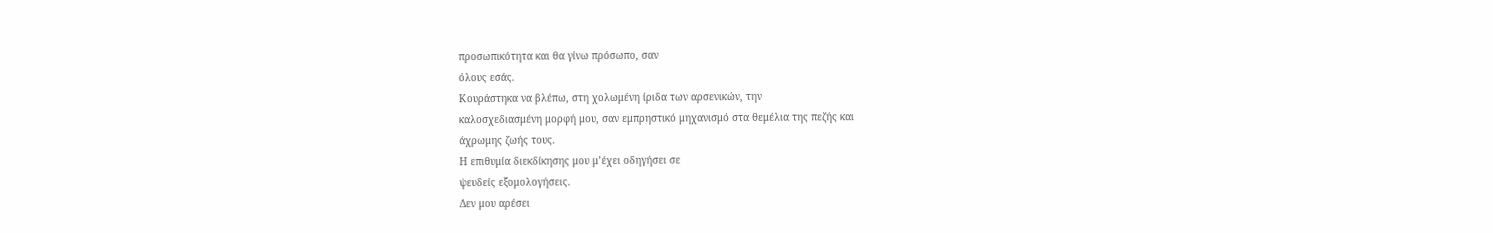προσωπικότητα και θα γίνω πρόσωπο, σαν
όλους εσάς.
Κουράστηκα να βλέπω, στη χολωμένη ίριδα των αρσενικών, την
καλοσχεδιασμένη μορφή μου, σαν εμπρηστικό μηχανισμό στα θεμέλια της πεζής και
άχρωμης ζωής τους.
Η επιθυμία διεκδίκησης μου μ’έχει οδηγήσει σε
ψευδείς εξομολογήσεις.
Δεν μου αρέσει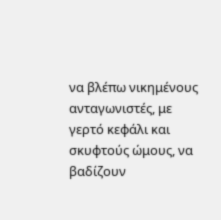να βλέπω νικημένους ανταγωνιστές, με γερτό κεφάλι και σκυφτούς ώμους, να βαδίζουν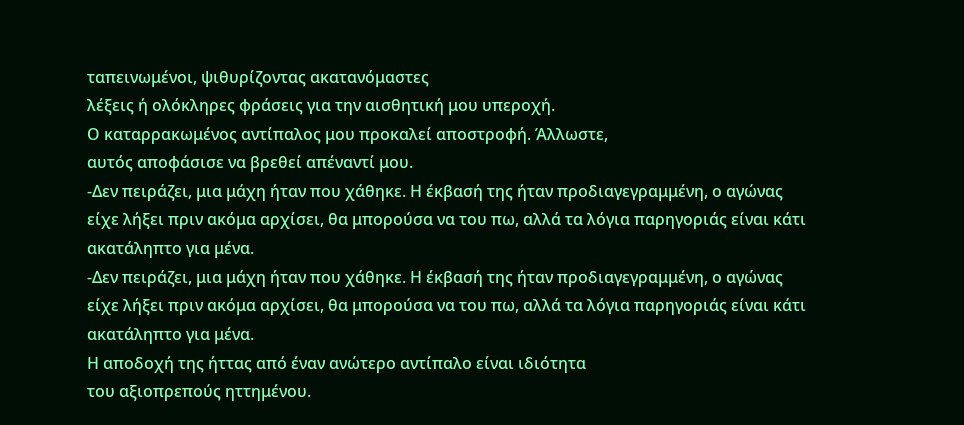ταπεινωμένοι, ψιθυρίζοντας ακατανόμαστες
λέξεις ή ολόκληρες φράσεις για την αισθητική μου υπεροχή.
Ο καταρρακωμένος αντίπαλος μου προκαλεί αποστροφή. Άλλωστε,
αυτός αποφάσισε να βρεθεί απέναντί μου.
-Δεν πειράζει, μια μάχη ήταν που χάθηκε. Η έκβασή της ήταν προδιαγεγραμμένη, ο αγώνας είχε λήξει πριν ακόμα αρχίσει, θα μπορούσα να του πω, αλλά τα λόγια παρηγοριάς είναι κάτι ακατάληπτο για μένα.
-Δεν πειράζει, μια μάχη ήταν που χάθηκε. Η έκβασή της ήταν προδιαγεγραμμένη, ο αγώνας είχε λήξει πριν ακόμα αρχίσει, θα μπορούσα να του πω, αλλά τα λόγια παρηγοριάς είναι κάτι ακατάληπτο για μένα.
Η αποδοχή της ήττας από έναν ανώτερο αντίπαλο είναι ιδιότητα
του αξιοπρεπούς ηττημένου.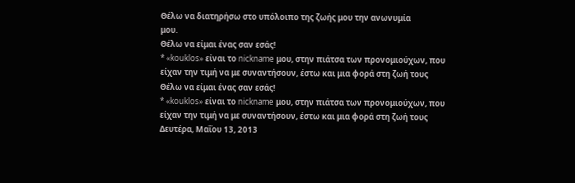Θέλω να διατηρήσω στο υπόλοιπο της ζωής μου την ανωνυμία
μου.
Θέλω να είμαι ένας σαν εσάς!
* «kouklos» είναι το nickname μου, στην πιάτσα των προνομιούχων, που είχαν την τιμή να με συναντήσουν, έστω και μια φορά στη ζωή τους
Θέλω να είμαι ένας σαν εσάς!
* «kouklos» είναι το nickname μου, στην πιάτσα των προνομιούχων, που είχαν την τιμή να με συναντήσουν, έστω και μια φορά στη ζωή τους
Δευτέρα, Μαΐου 13, 2013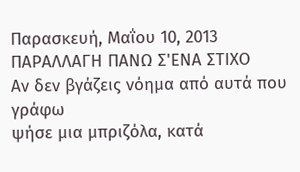Παρασκευή, Μαΐου 10, 2013
ΠΑΡΑΛΛΑΓΗ ΠΑΝΩ Σ'ΕΝΑ ΣΤΙΧΟ
Αν δεν βγάζεις νόημα από αυτά που γράφω
ψήσε μια μπριζόλα, κατά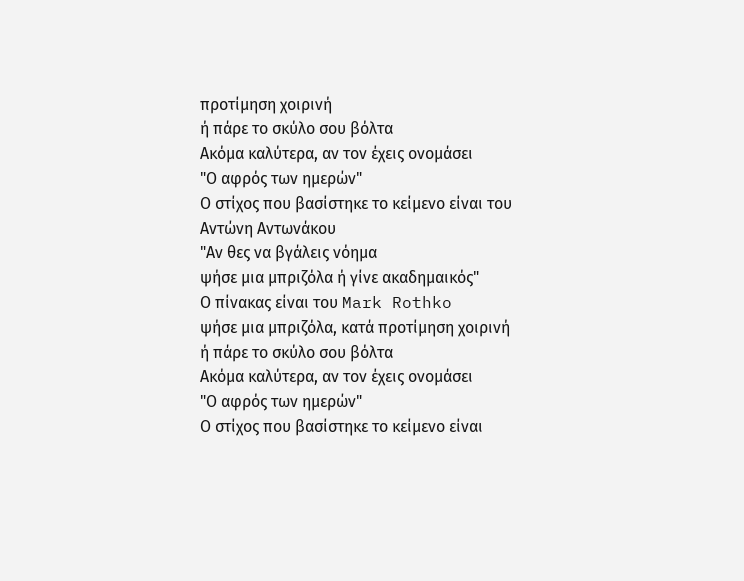προτίμηση χοιρινή
ή πάρε το σκύλο σου βόλτα
Ακόμα καλύτερα, αν τον έχεις ονομάσει
"Ο αφρός των ημερών"
Ο στίχος που βασίστηκε το κείμενο είναι του Αντώνη Αντωνάκου
"Αν θες να βγάλεις νόημα
ψήσε μια μπριζόλα ή γίνε ακαδημαικός"
Ο πίνακας είναι του Mark Rothko
ψήσε μια μπριζόλα, κατά προτίμηση χοιρινή
ή πάρε το σκύλο σου βόλτα
Ακόμα καλύτερα, αν τον έχεις ονομάσει
"Ο αφρός των ημερών"
Ο στίχος που βασίστηκε το κείμενο είναι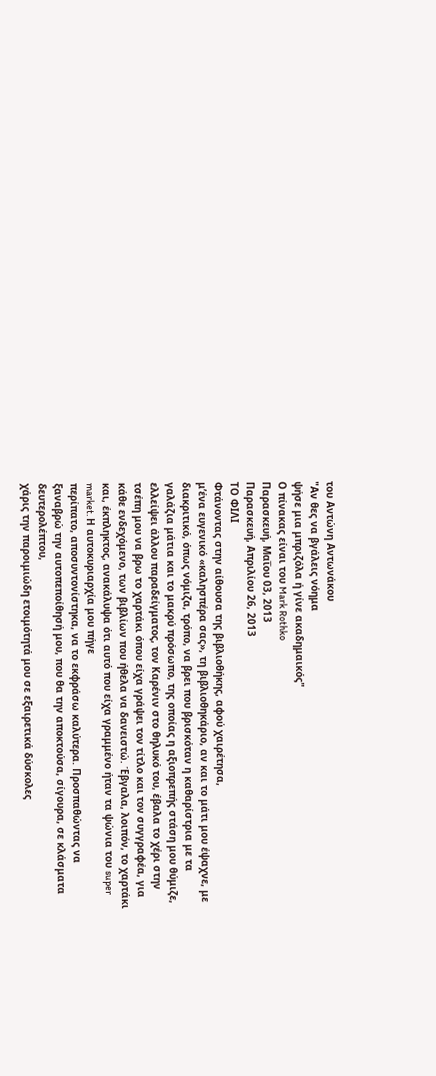του Αντώνη Αντωνάκου
"Αν θες να βγάλεις νόημα
ψήσε μια μπριζόλα ή γίνε ακαδημαικός"
Ο πίνακας είναι του Mark Rothko
Παρασκευή, Μαΐου 03, 2013
Παρασκευή, Απριλίου 26, 2013
ΤΟ ΦΙΛΙ
Φτάνοντας στην αίθουσα της βιβλιοθήκης, αφού χαιρέτησα,
μ’ένα ευγενικό «καλησπέρα σας», τη βιβλιοθηκάριο, αν και το μάτι μου έψαχνε, με διακριτικό, όπως νόμιζα, τρόπο, να βρει που βρισκόταν η καθαρίστρια με τα
γαλάζια μάτια και το μακρύ πρόσωπο, της οποίας η αξιοπρεπής στάση μου θύμιζε,
ελλείψει άλλου παραδείγματος, τον Καρένιν στο θηλυκό του, έβαλα το χέρι στην
τσέπη μου να βρω το χαρτάκι όπου είχα γράψει τον τίτλο και τον συγγραφέα, για
κάθε ενδεχόμενο, των βιβλίων που ήθελα να δανειστώ. Έβγαλα, λοιπόν, το χαρτάκι
και, έκπληκτος, ανακάλυψα ότι αυτό που είχα γραμμένο ήταν τα ψώνια του super
market. Η αυτοκυριαρχία μου πήγε
περίπατο, αποσυντονίστηκα, να το εκφράσω καλύτερα. Προσπαθώντας να
ξαναβρώ την αυτοπεποίθησή μου, που θα την αποκτούσα, σίγουρα, σε κλάσματα δευτερολέπτου,
χάρις την παροιμιώδη ετοιμότητά μου σε εξαιρετικά δύσκολες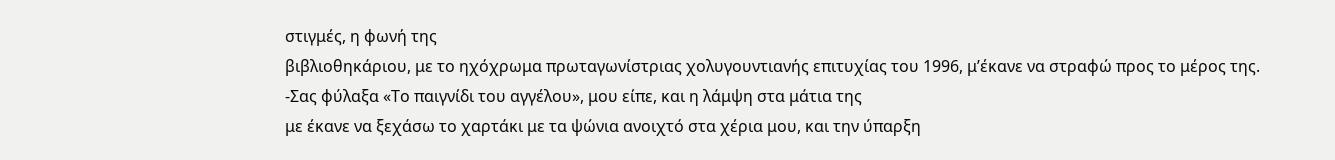στιγμές, η φωνή της
βιβλιοθηκάριου, με το ηχόχρωμα πρωταγωνίστριας χολυγουντιανής επιτυχίας του 1996, μ’έκανε να στραφώ προς το μέρος της.
-Σας φύλαξα «Το παιγνίδι του αγγέλου», μου είπε, και η λάμψη στα μάτια της
με έκανε να ξεχάσω το χαρτάκι με τα ψώνια ανοιχτό στα χέρια μου, και την ύπαρξη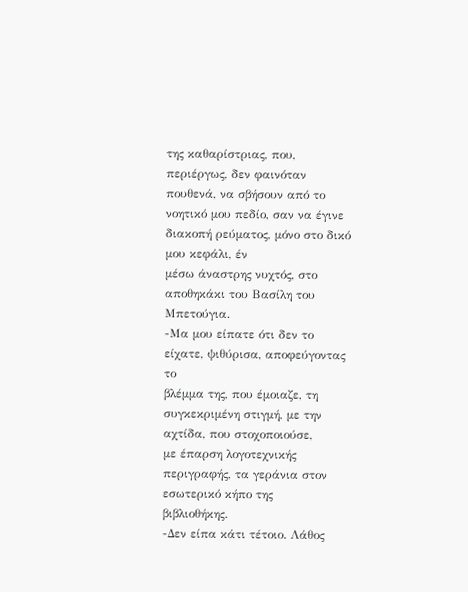της καθαρίστριας, που, περιέργως, δεν φαινόταν πουθενά, να σβήσουν από το
νοητικό μου πεδίο, σαν να έγινε διακοπή ρεύματος, μόνο στο δικό μου κεφάλι, έν
μέσω άναστρης νυχτός, στο αποθηκάκι του Βασίλη του Μπετούγια.
-Μα μου είπατε ότι δεν το είχατε, ψιθύρισα, αποφεύγοντας το
βλέμμα της, που έμοιαζε, τη συγκεκριμένη στιγμή, με την αχτίδα, που στοχοποιούσε,
με έπαρση λογοτεχνικής περιγραφής, τα γεράνια στον εσωτερικό κήπο της
βιβλιοθήκης.
-Δεν είπα κάτι τέτοιο. Λάθος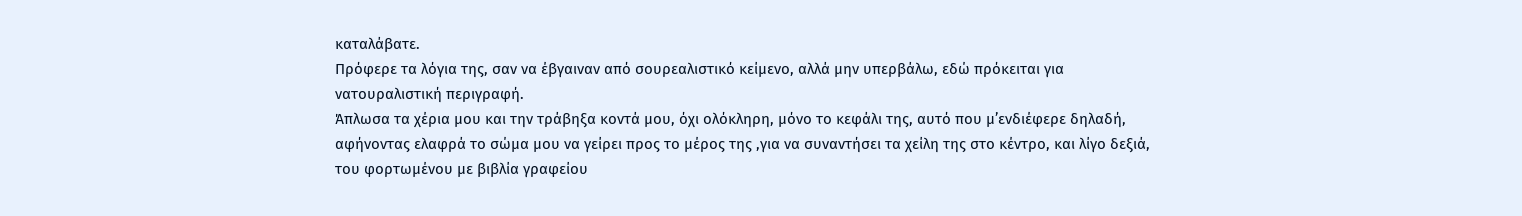καταλάβατε.
Πρόφερε τα λόγια της, σαν να έβγαιναν από σουρεαλιστικό κείμενο, αλλά μην υπερβάλω, εδώ πρόκειται για νατουραλιστική περιγραφή.
Άπλωσα τα χέρια μου και την τράβηξα κοντά μου, όχι ολόκληρη, μόνο το κεφάλι της, αυτό που μ’ενδιέφερε δηλαδή, αφήνοντας ελαφρά το σώμα μου να γείρει προς το μέρος της ,για να συναντήσει τα χείλη της στο κέντρο, και λίγο δεξιά, του φορτωμένου με βιβλία γραφείου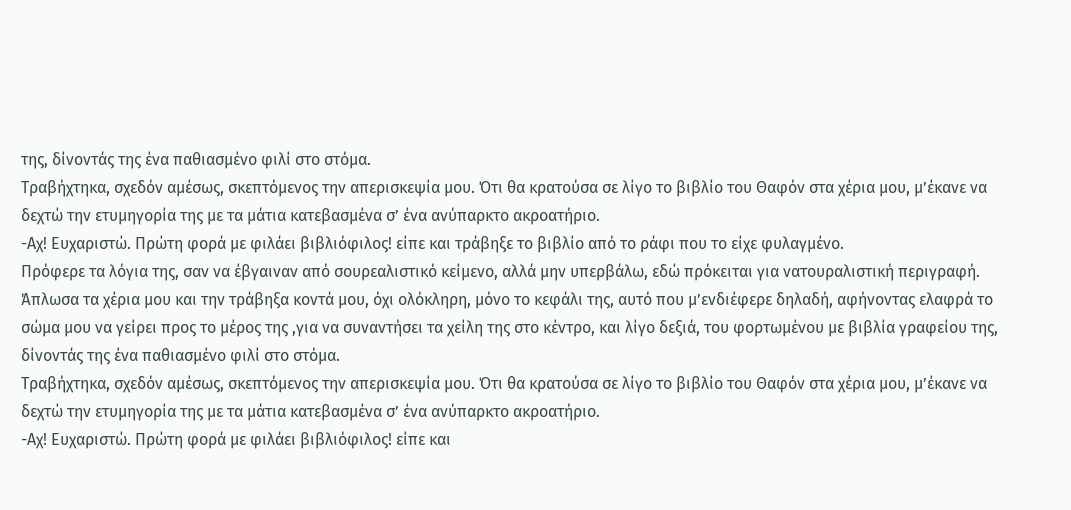της, δίνοντάς της ένα παθιασμένο φιλί στο στόμα.
Τραβήχτηκα, σχεδόν αμέσως, σκεπτόμενος την απερισκεψία μου. Ότι θα κρατούσα σε λίγο το βιβλίο του Θαφόν στα χέρια μου, μ’έκανε να δεχτώ την ετυμηγορία της με τα μάτια κατεβασμένα σ’ ένα ανύπαρκτο ακροατήριο.
-Αχ! Ευχαριστώ. Πρώτη φορά με φιλάει βιβλιόφιλος! είπε και τράβηξε το βιβλίο από το ράφι που το είχε φυλαγμένο.
Πρόφερε τα λόγια της, σαν να έβγαιναν από σουρεαλιστικό κείμενο, αλλά μην υπερβάλω, εδώ πρόκειται για νατουραλιστική περιγραφή.
Άπλωσα τα χέρια μου και την τράβηξα κοντά μου, όχι ολόκληρη, μόνο το κεφάλι της, αυτό που μ’ενδιέφερε δηλαδή, αφήνοντας ελαφρά το σώμα μου να γείρει προς το μέρος της ,για να συναντήσει τα χείλη της στο κέντρο, και λίγο δεξιά, του φορτωμένου με βιβλία γραφείου της, δίνοντάς της ένα παθιασμένο φιλί στο στόμα.
Τραβήχτηκα, σχεδόν αμέσως, σκεπτόμενος την απερισκεψία μου. Ότι θα κρατούσα σε λίγο το βιβλίο του Θαφόν στα χέρια μου, μ’έκανε να δεχτώ την ετυμηγορία της με τα μάτια κατεβασμένα σ’ ένα ανύπαρκτο ακροατήριο.
-Αχ! Ευχαριστώ. Πρώτη φορά με φιλάει βιβλιόφιλος! είπε και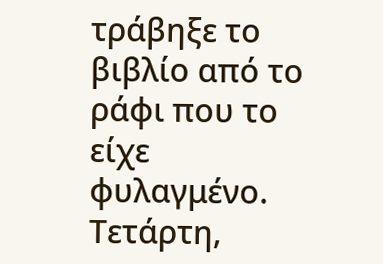τράβηξε το βιβλίο από το ράφι που το είχε φυλαγμένο.
Τετάρτη,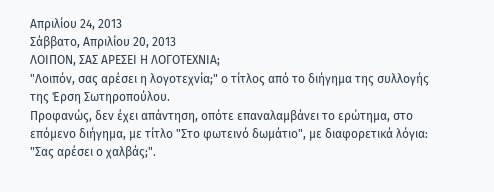Απριλίου 24, 2013
Σάββατο, Απριλίου 20, 2013
ΛΟΙΠΟΝ, ΣΑΣ ΑΡΕΣΕΙ Η ΛΟΓΟΤΕΧΝΙΑ;
"Λοιπόν, σας αρέσει η λογοτεχνία;" ο τίτλος από το διήγημα της συλλογής της Έρση Σωτηροπούλου.
Προφανώς, δεν έχει απάντηση, οπότε επαναλαμβάνει το ερώτημα, στο επόμενο διήγημα, με τίτλο "Στο φωτεινό δωμάτιο", με διαφορετικά λόγια: "Σας αρέσει ο χαλβάς;".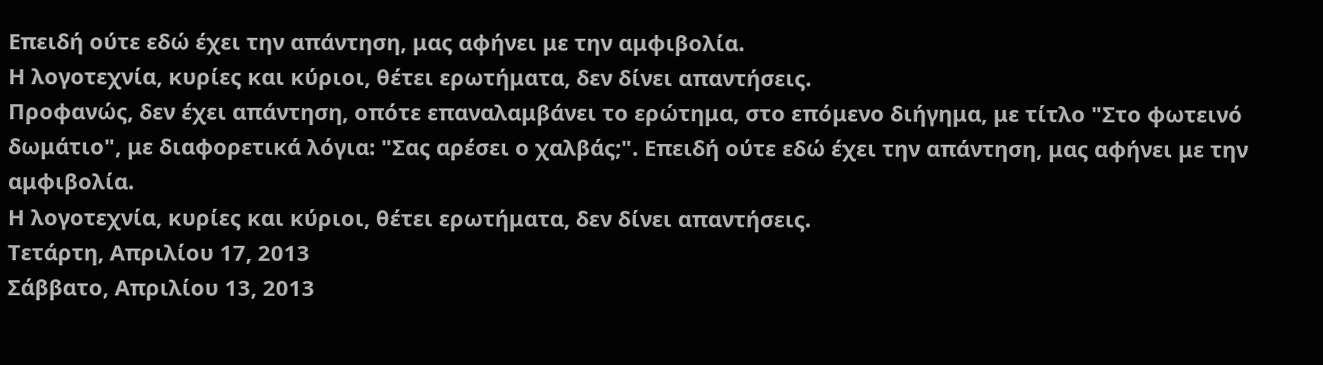Επειδή ούτε εδώ έχει την απάντηση, μας αφήνει με την αμφιβολία.
Η λογοτεχνία, κυρίες και κύριοι, θέτει ερωτήματα, δεν δίνει απαντήσεις.
Προφανώς, δεν έχει απάντηση, οπότε επαναλαμβάνει το ερώτημα, στο επόμενο διήγημα, με τίτλο "Στο φωτεινό δωμάτιο", με διαφορετικά λόγια: "Σας αρέσει ο χαλβάς;". Επειδή ούτε εδώ έχει την απάντηση, μας αφήνει με την αμφιβολία.
Η λογοτεχνία, κυρίες και κύριοι, θέτει ερωτήματα, δεν δίνει απαντήσεις.
Τετάρτη, Απριλίου 17, 2013
Σάββατο, Απριλίου 13, 2013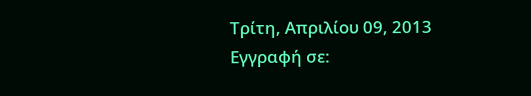Τρίτη, Απριλίου 09, 2013
Εγγραφή σε: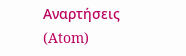Αναρτήσεις (Atom)